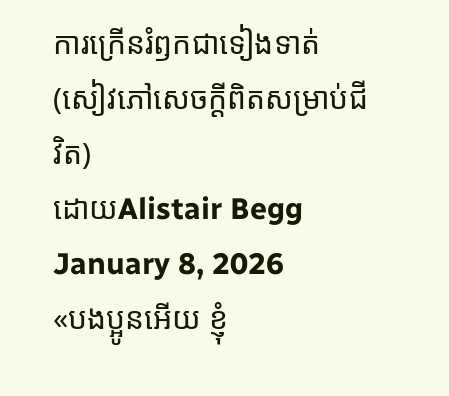ការក្រើនរំឭកជាទៀងទាត់ (សៀវភៅសេចក្ដីពិតសម្រាប់ជីវិត)
ដោយAlistair Begg
January 8, 2026
«បងប្អូនអើយ ខ្ញុំ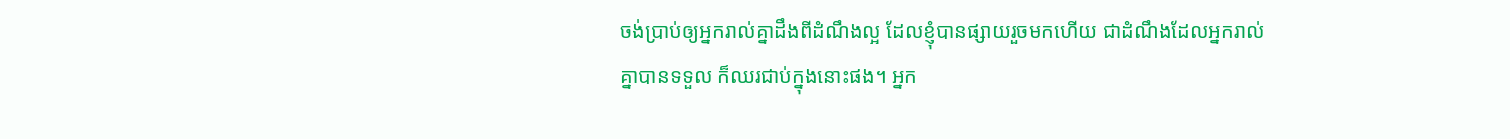ចង់ប្រាប់ឲ្យអ្នករាល់គ្នាដឹងពីដំណឹងល្អ ដែលខ្ញុំបានផ្សាយរួចមកហើយ ជាដំណឹងដែលអ្នករាល់គ្នាបានទទួល ក៏ឈរជាប់ក្នុងនោះផង។ អ្នក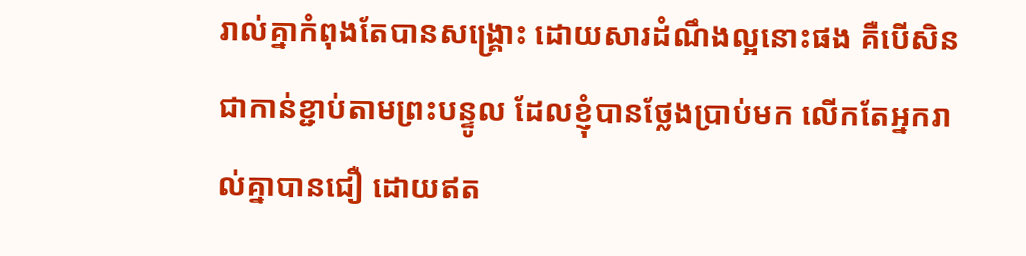រាល់គ្នាកំពុងតែបានសង្គ្រោះ ដោយសារដំណឹងល្អនោះផង គឺបើសិនជាកាន់ខ្ជាប់តាមព្រះបន្ទូល ដែលខ្ញុំបានថ្លែងប្រាប់មក លើកតែអ្នករាល់គ្នាបានជឿ ដោយឥត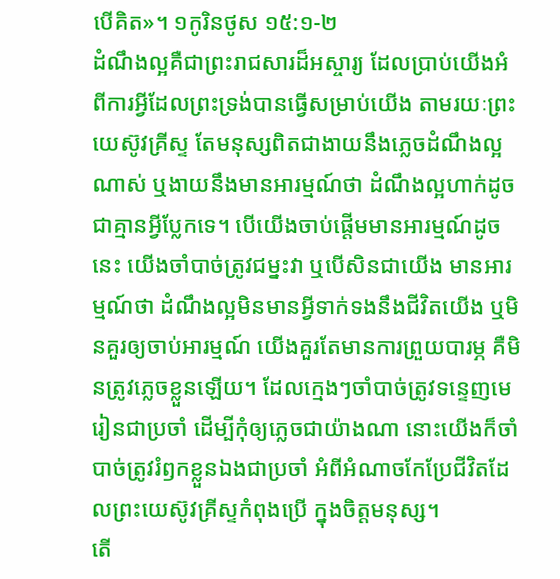បើគិត»។ ១កូរិនថូស ១៥:១-២
ដំណឹងល្អគឺជាព្រះរាជសារដ៏អស្ចារ្យ ដែលប្រាប់យើងអំពីការអ្វីដែលព្រះទ្រង់បានធ្វើសម្រាប់យើង តាមរយៈព្រះយេស៊ូវគ្រីស្ទ តែមនុស្សពិតជាងាយនឹងភ្លេចដំណឹងល្អណាស់ ឬងាយនឹងមានអារម្មណ៍ថា ដំណឹងល្អហាក់ដូចជាគ្មានអ្វីប្លែកទេ។ បើយើងចាប់ផ្តើមមានអារម្មណ៍ដូចនេះ យើងចាំបាច់ត្រូវជម្នះវា ឬបើសិនជាយើង មានអារម្មណ៍ថា ដំណឹងល្អមិនមានអ្វីទាក់ទងនឹងជីវិតយើង ឬមិនគួរឲ្យចាប់អារម្មណ៍ យើងគួរតែមានការព្រួយបារម្ភ គឺមិនត្រូវភ្លេចខ្លួនឡើយ។ ដែលក្មេងៗចាំបាច់ត្រូវទន្ទេញមេរៀនជាប្រចាំ ដើម្បីកុំឲ្យភ្លេចជាយ៉ាងណា នោះយើងក៏ចាំបាច់ត្រូវរំឭកខ្លួនឯងជាប្រចាំ អំពីអំណាចកែប្រែជីវិតដែលព្រះយេស៊ូវគ្រីស្ទកំពុងប្រើ ក្នុងចិត្តមនុស្ស។
តើ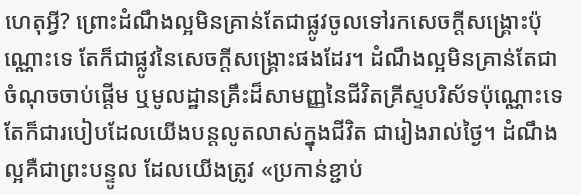ហេតុអ្វី? ព្រោះដំណឹងល្អមិនគ្រាន់តែជាផ្លូវចូលទៅរកសេចក្តីសង្គ្រោះប៉ុណ្ណោះទេ តែក៏ជាផ្លូវនៃសេចក្តីសង្គ្រោះផងដែរ។ ដំណឹងល្អមិនគ្រាន់តែជាចំណុចចាប់ផ្តើម ឬមូលដ្ឋានគ្រឹះដ៏សាមញ្ញនៃជីវិតគ្រីស្ទបរិស័ទប៉ុណ្ណោះទេ តែក៏ជារបៀបដែលយើងបន្តលូតលាស់ក្នុងជីវិត ជារៀងរាល់ថ្ងៃ។ ដំណឹងល្អគឺជាព្រះបន្ទូល ដែលយើងត្រូវ «ប្រកាន់ខ្ជាប់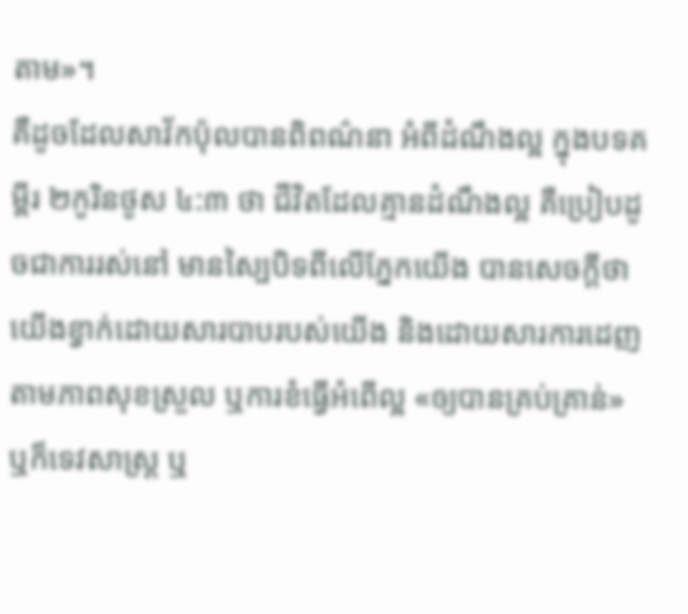តាម»។
គឺដូចដែលសាវ័កប៉ុលបានពិពណ៌នា អំពីដំណឹងល្អ ក្នុងបទគម្ពីរ ២កូរិនថូស ៤:៣ ថា ជីវិតដែលគ្មានដំណឹងល្អ គឺប្រៀបដូចជាការរស់នៅ មានស្បៃបិទពីលើភ្នែកយើង បានសេចក្តីថា យើងខ្វាក់ដោយសារបាបរបស់យើង និងដោយសារការដេញតាមភាពសុខស្រួល ឬការខំធ្វើអំពើល្អ «ឲ្យបានគ្រប់គ្រាន់» ឬក៏ទេវសាស្រ្ត ឬ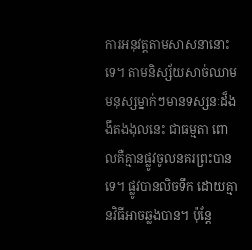ការអនុវត្តតាមសាសនានោះទេ។ តាមនិស្ស័យសាច់ឈាម មនុស្សម្នាក់ៗមានទស្សនៈដ៏ងងឹតងងុលនេះ ជាធម្មតា ពោលគឺគ្មានផ្លូវចូលនគរព្រះបានទេ។ ផ្លូវបានលិចទឹក ដោយគ្មានវិធីអាចឆ្លងបាន។ ប៉ុន្តែ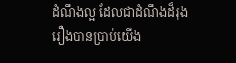ដំណឹងល្អ ដែលជាដំណឹងដ៏រុងរឿងបានប្រាប់យើង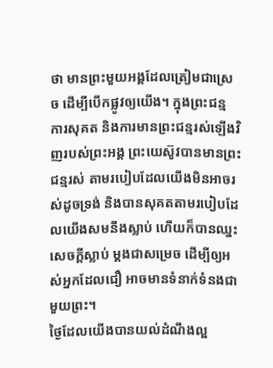ថា មានព្រះមួយអង្គដែលត្រៀមជាស្រេច ដើម្បីបើកផ្លូវឲ្យយើង។ ក្នុងព្រះជន្ម ការសុគត និងការមានព្រះជន្មរស់ឡើងវិញរបស់ព្រះអង្គ ព្រះយេស៊ូវបានមានព្រះជន្មរស់ តាមរបៀបដែលយើងមិនអាចរស់ដូចទ្រង់ និងបានសុគតតាមរបៀបដែលយើងសមនឹងស្លាប់ ហើយក៏បានឈ្នះសេចក្តីស្លាប់ ម្តងជាសម្រេច ដើម្បីឲ្យអស់អ្នកដែលជឿ អាចមានទំនាក់ទំនងជាមួយព្រះ។
ថ្ងៃដែលយើងបានយល់ដំណឹងល្អ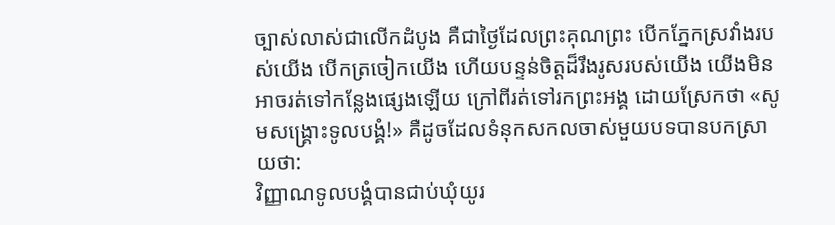ច្បាស់លាស់ជាលើកដំបូង គឺជាថ្ងៃដែលព្រះគុណព្រះ បើកភ្នែកស្រវាំងរបស់យើង បើកត្រចៀកយើង ហើយបន្ទន់ចិត្តដ៏រឹងរូសរបស់យើង យើងមិនអាចរត់ទៅកន្លែងផ្សេងឡើយ ក្រៅពីរត់ទៅរកព្រះអង្គ ដោយស្រែកថា «សូមសង្គ្រោះទូលបង្គំ!» គឺដូចដែលទំនុកសកលចាស់មួយបទបានបកស្រាយថា:
វិញ្ញាណទូលបង្គំបានជាប់ឃុំយូរ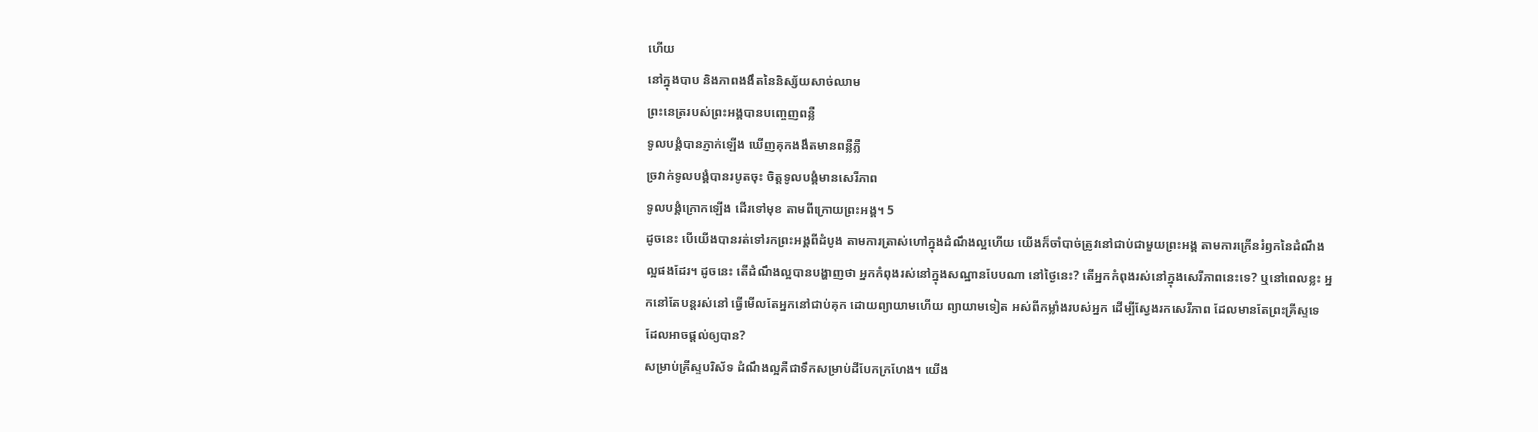ហើយ
នៅក្នុងបាប និងភាពងងឹតនៃនិស្ស័យសាច់ឈាម
ព្រះនេត្ររបស់ព្រះអង្គបានបញ្ចេញពន្លឺ
ទូលបង្គំបានភ្ញាក់ឡើង ឃើញគុកងងឹតមានពន្លឺភ្លឺ
ច្រវាក់ទូលបង្គំបានរបូតចុះ ចិត្តទូលបង្គំមានសេរីភាព
ទូលបង្គំក្រោកឡើង ដើរទៅមុខ តាមពីក្រោយព្រះអង្គ។ 5
ដូចនេះ បើយើងបានរត់ទៅរកព្រះអង្គពីដំបូង តាមការត្រាស់ហៅក្នុងដំណឹងល្អហើយ យើងក៏ចាំបាច់ត្រូវនៅជាប់ជាមួយព្រះអង្គ តាមការក្រើនរំឭកនៃដំណឹងល្អផងដែរ។ ដូចនេះ តើដំណឹងល្អបានបង្ហាញថា អ្នកកំពុងរស់នៅក្នុងសណ្ឋានបែបណា នៅថ្ងៃនេះ? តើអ្នកកំពុងរស់នៅក្នុងសេរីភាពនេះទេ? ឬនៅពេលខ្លះ អ្នកនៅតែបន្តរស់នៅ ធ្វើមើលតែអ្នកនៅជាប់គុក ដោយព្យាយាមហើយ ព្យាយាមទៀត អស់ពីកម្លាំងរបស់អ្នក ដើម្បីស្វែងរកសេរីភាព ដែលមានតែព្រះគ្រីស្ទទេ ដែលអាចផ្តល់ឲ្យបាន?
សម្រាប់គ្រីស្ទបរិស័ទ ដំណឹងល្អគឺជាទឹកសម្រាប់ដីបែកក្រហែង។ យើង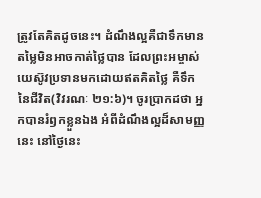ត្រូវតែគិតដូចនេះ។ ដំណឹងល្អគឺជាទឹកមានតម្លៃមិនអាចកាត់ថ្លៃបាន ដែលព្រះអម្ចាស់យេស៊ូវប្រទានមកដោយឥតគិតថ្លៃ គឺទឹកនៃជីវិត(វិវរណៈ ២១:៦)។ ចូរប្រាកដថា អ្នកបានរំឭកខ្លួនឯង អំពីដំណឹងល្អដ៏សាមញ្ញនេះ នៅថ្ងៃនេះ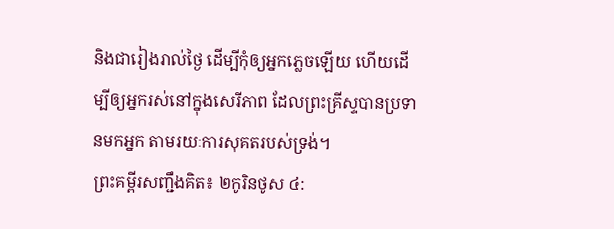និងជារៀងរាល់ថ្ងៃ ដើម្បីកុំឲ្យអ្នកភ្លេចឡើយ ហើយដើម្បីឲ្យអ្នករស់នៅក្នុងសេរីភាព ដែលព្រះគ្រីស្ទបានប្រទានមកអ្នក តាមរយៈការសុគតរបស់ទ្រង់។
ព្រះគម្ពីរសញ្ជឹងគិត៖ ២កូរិនថូស ៤: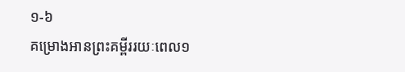១-៦
គម្រោងអានព្រះគម្ពីររយៈពេល១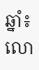ឆ្នាំ៖ លោ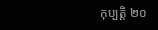កុប្បត្ដិ ២០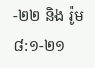-២២ និង រ៉ូម ៨:១-២១